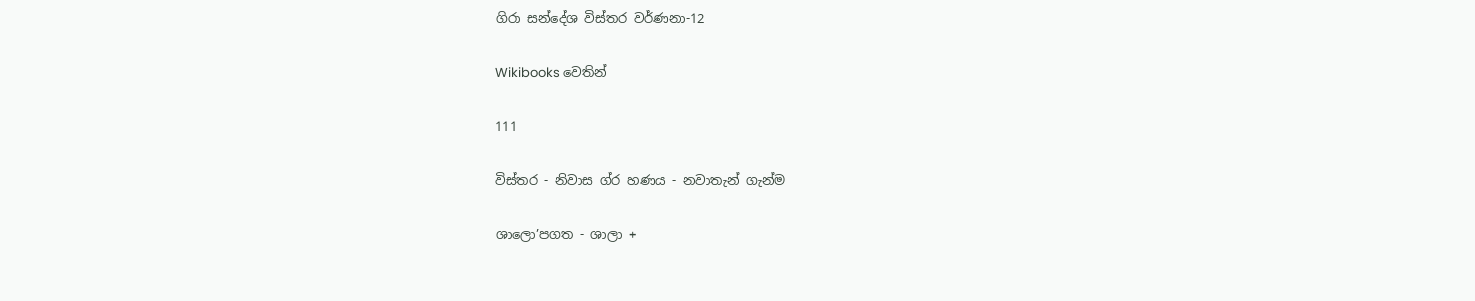ගිරා සන්දේශ විස්තර වර්ණනා-12

Wikibooks වෙතින්

111

විස්තර - නිවාස ග්ර හණය - නවාතැන් ගැන්ම

ශාලො’පගත - ශාලා +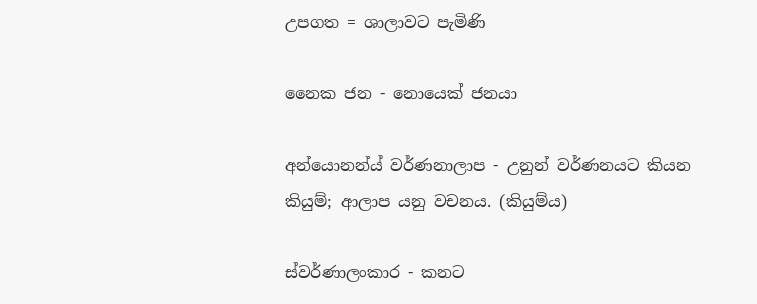උපගත ‍= ශාලාවට පැමිණි

නෛක ජන - නොයෙක් ජනයා

අන්යොනන්ය් වර්ණනාලාප - උනුන් වර්ණනයට කියන කියුම්; ආලාප යනු වචනය. (කියුම්ය)

ස්වර්ණාලංකාර - කනට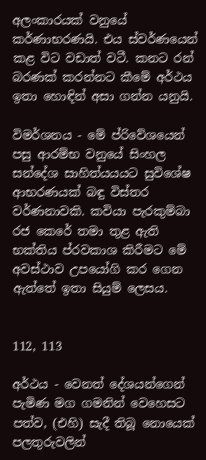අලංකාරයක් වනුයේ කර්ණාභරණයි. එය ස්වර්ණයෙන් කළ විට වඩාත් වටී. කනට රන් බරණක් කරන්නට කීමේ අර්ථය ඉතා හොඳින් අසා ගන්න යනුයි.

විමර්ශනය - මේ ප්රිවේශයෙන් පසු ආරම්භ වනුයේ සිංහල සන්දේශ සාහිත්යයයට සුවිශේෂ ආභරණයක් බඳු විස්තර වර්ණනාවකි. කවියා පැරකුම්බා රජ කෙරේ තමා තුළ ඇති භක්තිය ප්රවකාශ කිරීමට මේ අවස්ථාව උපයෝගි කර ගෙන ඇත්තේ ඉතා සියුම් ලෙසය.


112, 113

අර්ථය - වෙනත් දේශයන්ගෙන් පැමිණ මග ගමනින් වෙහෙසට පත්ව, (එහි) සැදී තිබූ නොයෙක් පලතුරුවලින්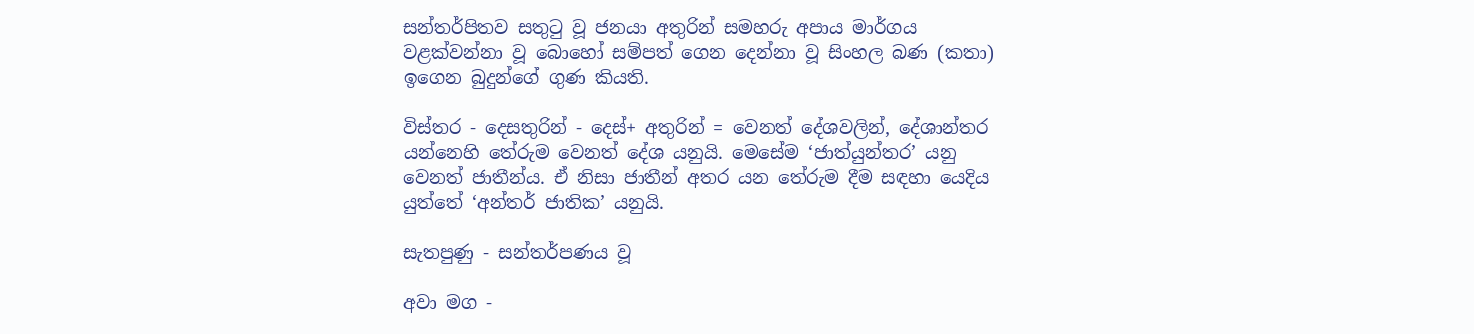සන්තර්පිතව සතුටු වූ ජනයා අතුරින් සමහරු අපාය මාර්ගය වළක්වන්නා වූ බොහෝ සම්පත් ගෙන දෙන්නා වූ සිංහල බණ (කතා) ඉගෙන බුදුන්ගේ ගුණ කියති.

විස්තර - දෙසතුරින් - දෙස්+ අතුරින් = වෙනත් දේශවලින්, දේශාන්තර යන්නෙහි තේරුම වෙනත් දේශ යනුයි. මෙසේම ‘ජාත්යුන්තර’ යනු වෙනත් ජාතීන්ය. ඒ නිසා ජාතීන් අතර යන තේරුම දීම සඳහා යෙදිය යුත්තේ ‘අන්තර් ජාතික’ යනුයි.

සැතපුණු - සන්තර්පණය වූ

අවා මග -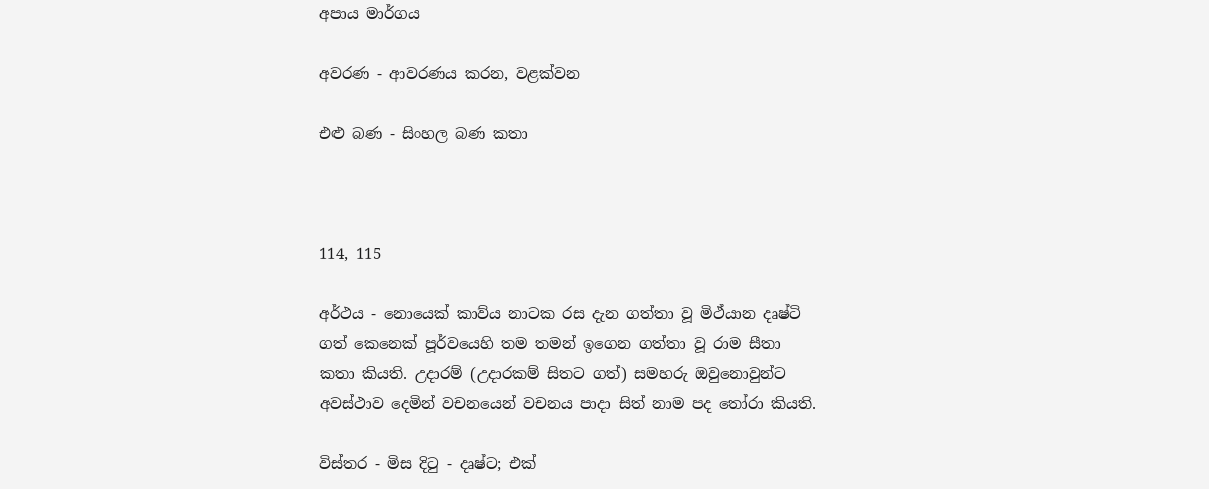අපාය මාර්ගය

අවරණ - ආවරණය කරන, වළක්වන

එළු බණ - සිංහල බණ කතා



114, 115

අර්ථය - නොයෙක් කාව්ය නාටක රස දැන ගත්තා වූ මිථ්යාන දෘෂ්ටි ගත් කෙනෙක් පූර්වයෙහි තම තමන් ඉගෙන ගත්තා වූ රාම සීතා කතා කියති. උදාරම් (උදාරකම් සිතට ගත්) සමහරු ඔවුනොවුන්ට අවස්ථාව දෙමින් වචනයෙන් වචනය පාදා සිත් නාම පද තෝරා කියති.

විස්තර - මිස දිටු - දෘෂ්ට; එක්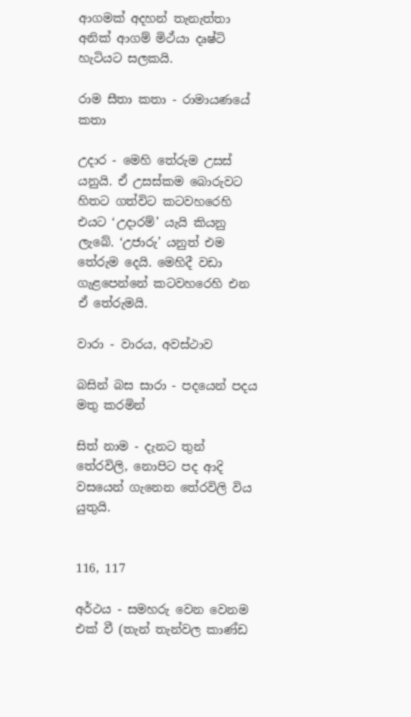ආගමක් අදහන් තැනැත්තා අනික් ආගම් මිථ්යා දෘෂ්ටි හැටියට සලකයි.

රාම සීතා කතා - රාමායණයේ කතා

උදාර - මෙහි තේරුම උසස් යනුයි. ඒ උසස්කම බොරුවට හිතට ගත්විට කටවහරෙහි එයට ‘උදාරම්’ යැයි කියනු ලැබේ. ‘උජාරු’ යනුත් එම තේරුම දෙයි. මෙහිදී වඩා ගැළපෙන්නේ කටවහරෙහි එන ඒ තේරුමයි.

වාරා - වාරය, අවස්ථාව

බසින් බස සාරා - පදයෙන් පදය මතු කරමින්

සිත් නාම - දැනට තුන් තේරවිලි, නොපිට පද ආදි වසයෙන් ගැනෙන තේරවිලි විය යුතුයි.


116, 117

අර්ථය - සමහරු වෙන වෙනම එක් වී (තැන් තැන්වල කාණ්ඩ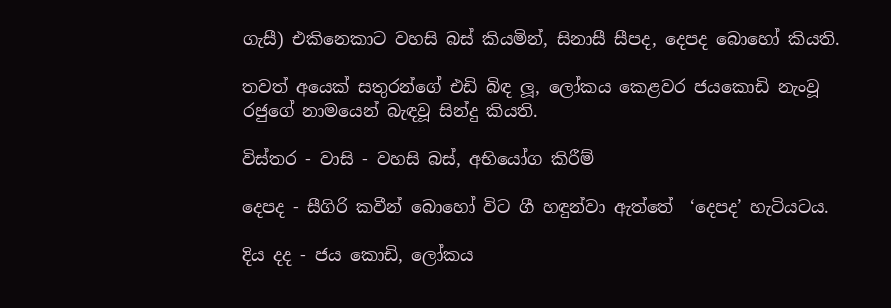ගැසී) එකිනෙකාට වහසි බස් කියමින්, සිනාසී සීපද, දෙපද බොහෝ කියති.

තවත් අයෙක් සතුරන්ගේ එඩි බිඳ ලූ, ලෝකය කෙළවර ජයකොඩි නැංවූ රජුගේ නාමයෙන් බැඳවූ සින්දු කියති.

විස්තර - වාසි - වහසි බස්, අභියෝග කිරීම්

දෙපද - සීගිරි කවීන් බොහෝ විට ගී හඳුන්වා ඇත්තේ ‍ ‘දෙපද’ හැටියටය.

දිය දද - ජය කොඩි, ලෝකය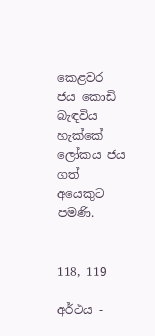කෙළවර ජය කොඩි බැඳවිය හැක්කේ ලෝකය ජය ගත් අයෙකුට පමණි.


118, 119

අර්ථය -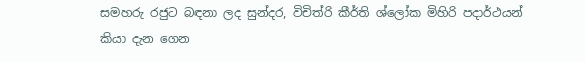සමහරු රජුට බඳනා ලද සුන්දර, විචිත්රි කීර්ති ශ්ලෝක මිහිරි පදාර්ථයන් කියා දැන ගෙන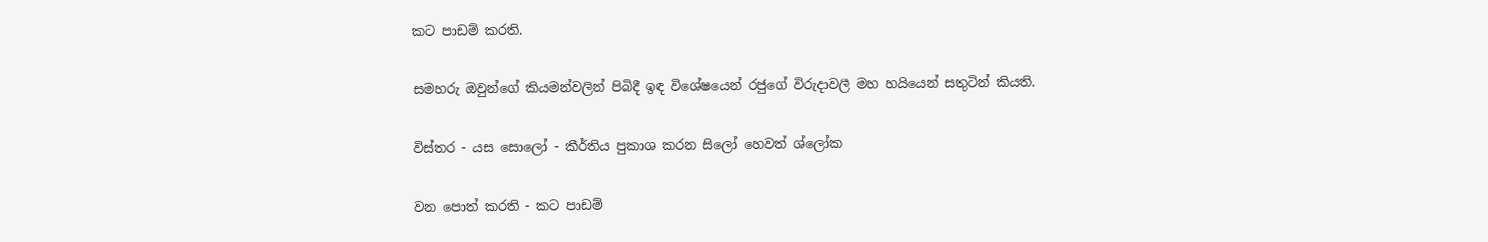කට පාඩම් කරති.

සමහරු ඔවුන්ගේ කියමන්වලින් පිබිදී ඉඳ විශේෂයෙන් රජුගේ විරුදාවලී මහ හයියෙන් සතුටින් කියති.

විස්තර - යස සොලෝ - කීර්තිය පුකාශ කරන සිලෝ හෙවත් ශ්ලෝක

වන පොත් කරති - කට පාඩම්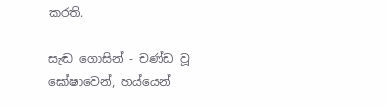කරති.

සැඬ ගොසින් - චණ්ඩ වූ ඝෝෂාවෙන්, හය්යෙන්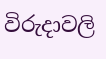විරුදාවලි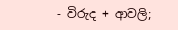- විරුද + ආවලි;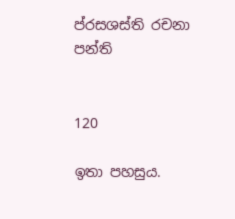ප්රසශස්ති රචනා පන්ති


120

ඉතා පහසුය.